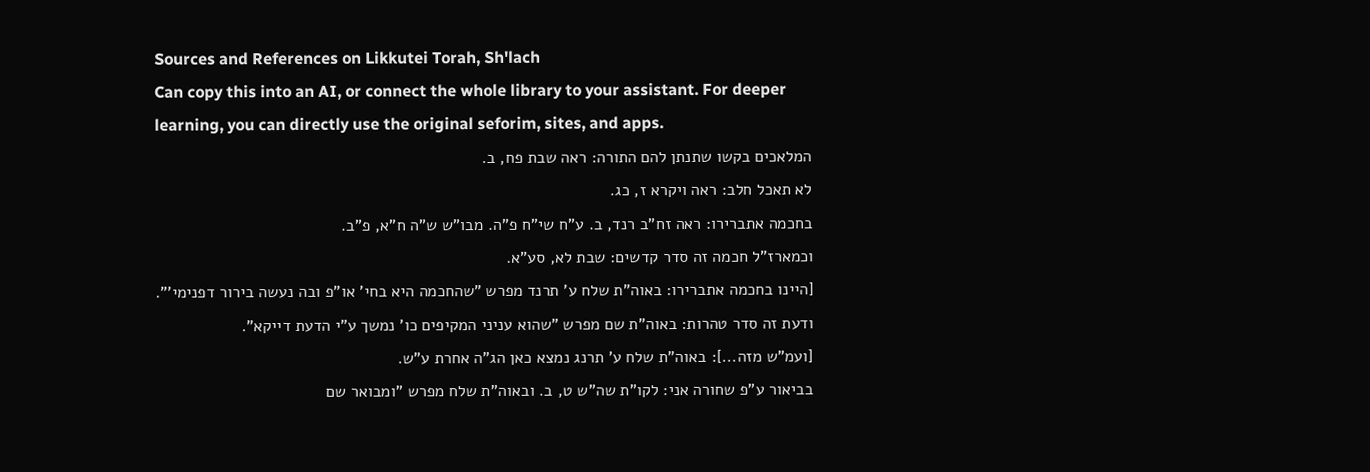Sources and References on Likkutei Torah, Sh'lach
Can copy this into an AI, or connect the whole library to your assistant. For deeper learning, you can directly use the original seforim, sites, and apps.
המלאכים בקשו שתנתן להם התורה: ראה שבת פח, ב.
לא תאכל חלב: ראה ויקרא ז, כג.
בחכמה אתברירו: ראה זח"ב רנד, ב. ע"ח שי"ח פ"ה. מבו"ש ש"ה ח"א, פ"ב.
וכמארז"ל חכמה זה סדר קדשים: שבת לא, סע"א.
[היינו בחכמה אתברירו: באוה"ת שלח ע' תרנד מפרש ”שהחכמה היא בחי' או"פ ובה נעשה בירור דפנימי'".
ודעת זה סדר טהרות: באוה"ת שם מפרש ”שהוא עניני המקיפים כו' נמשך ע"י הדעת דייקא".
[ועמ"ש מזה...]: באוה"ת שלח ע' תרנג נמצא כאן הג"ה אחרת ע"ש.
בביאור ע"פ שחורה אני: לקו"ת שה"ש ט, ב. ובאוה"ת שלח מפרש ”ומבואר שם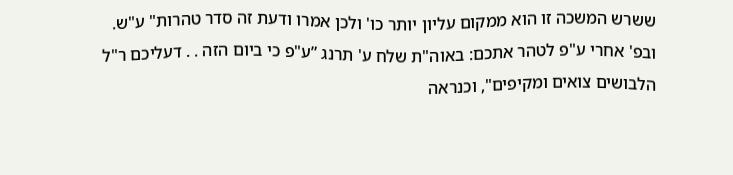ששרש המשכה זו הוא ממקום עליון יותר כו' ולכן אמרו ודעת זה סדר טהרות" ע"ש.
ובפ' אחרי ע"פ לטהר אתכם: באוה"ת שלח ע' תרנג ”ע"פ כי ביום הזה . . דעליכם ר"ל הלבושים צואים ומקיפים", וכנראה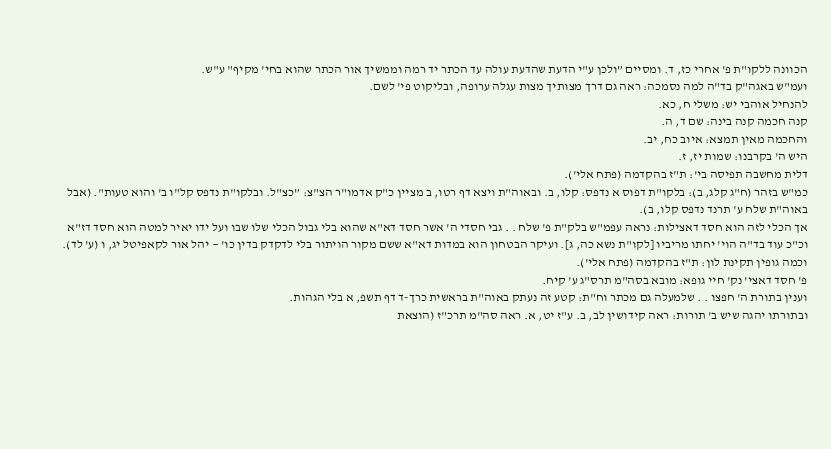הכוונה ללקו"ת פ' אחרי כז, ד. ומסיים ”ולכן ע"י הדעת שהדעת עולה עד הכתר יד רמה וממשיך אור הכתר שהוא בחי' מקיף" ע"ש.
ועמ"ש באגה"ק בד"ה למה נסמכה: ראה גם דרך מצותיך מצות עגלה ערופה, ובליקוט פי' לשם.
להנחיל אוהבי יש: משלי ח, כא.
קנה חכמה קנה בינה: שם ד, ה.
והחכמה מאין תמצא: איוב כח, יב.
היש ה' בקרבנו: שמות יז, ז.
דלית מחשבה תפיסה בי': ת"ז בהקדמה (פתח אלי').
כמ"ש בזהר (ח"ג קלג, ב): בלקו"ת דפוס א נדפס: קלו, ב. ובאוה"ת ויצא דף רטו, ב מציין כ"ק אדמו"ר הצ"צ: ”כצ"ל. ובלקו"ת נדפס קל"ו ב' והוא טעות". (אבל באוה"ת שלח ע' תרנד נדפס קלו, ב).
אך הכלי לזה הוא חסד דאצילות: נראה עפמ"ש בלק"ת פ' שלח . . גבי חסדי ה' אשר חסד דא"א שהוא בלי גבול הכלי שלו שבו ועל ידו יאיר למטה הוא חסד דז"א וכ"כ עוד בד"ה הוי' יחתו מריביו [לקו"ת נשא כה, ג]. ועיקר הבטחון הוא במדות דא"א ששם מקור הויתור בלי לדקדק בדין כו' — יהל אור לקאפיטל יג, ו (ע' לד).
וכמה גופין תקינת לון: ת"ז בהקדמה (פתח אלי').
פ' חסד דאצי' נק' חיי גופא: מובא בסה"מ תרס"ג ע' קיח.
וענין בתורת ה' חפצו . . שלמעלה גם מכתר וח"ת: קטע זה נעתק באוה"ת בראשית כרך-ד דף תשפ, א בלי הגהות.
ובתורתו יהגה שיש ב' תורות: ראה קידושין לב, ב. ע"ז יט, א. ראה סה"מ תרכ"ז (הוצאת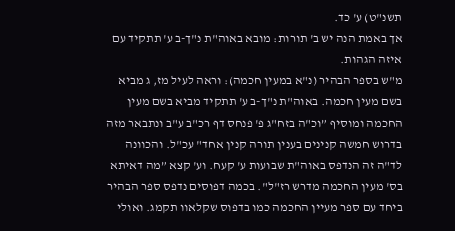תשנ"ט) ע' כד.
אך באמת הנה יש ב' תורות: מובא באוה"ת נ"ך-ב ע' תתקיד עם איזה הגהות.
מ"ש בספר הבהיר (נ"א במעין חכמה): וראה לעיל מז, ג מביא בשם מעין חכמה. באוה"ת נ"ך-ב ע' תתקיד מביא בשם מעין החכמה ומוסיף ”וכ"ה בזח"ג פ' פנחס דף רכ"ב ע"ב ונתבאר מזה בדרוש חמשה קנינים בענין תורה קנין אחד" עכ"ל. והכוונה לד"ה זה הנדפס באוה"ת שבועות ע' קעח. וע' קצא ”מה דאיתא בס' מעין החכמה מדרש רז"ל". בכמה דפוסים נדפס ספר הבהיר ביחד עם ספר מעיין החכמה כמו בדפוס שקלאוו תקמג. ואולי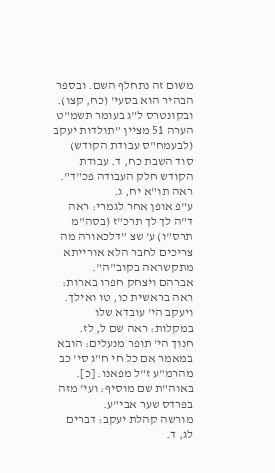משום זה נתחלף השם. ובספר הבהיר הוא בסעי' (כח, קצו). ובקונטרס ל"ג בעומר תשמ"ט הערה 51 מציין ”תולדות יעקב (לבעמח"ס עבודת הקודש) סוד השבת כח, ד. עבודת הקודש חלק העבודה פכ"ד". ראה תו"א יח, ג.
ע"פ אופן אחר לגמרי: ראה ד"ה לך לך תרכ"ז (בסה"מ תרס"ו) ע' שצ ”דלכאורה מה צריכים לחבר הלא אורייתא מתקשראה בקוב"ה".
אברהם ויצחק חפרו בארות: ראה בראשית כו, טו ואילך.
ויעקב הי' עובדא שלו במקלות: ראה שם ל, לז.
חנוך הי' תופר מנעלים: הובא במאמר אם כל חי ח"ג סי' כב מהרמ"ע ז"ל מפאנו. [כ]. באוה"ת שם מוסיף: ועי' מזה בפרדס שער אבי"ע.
מורשה קהלת יעקב: דברים לג, ד.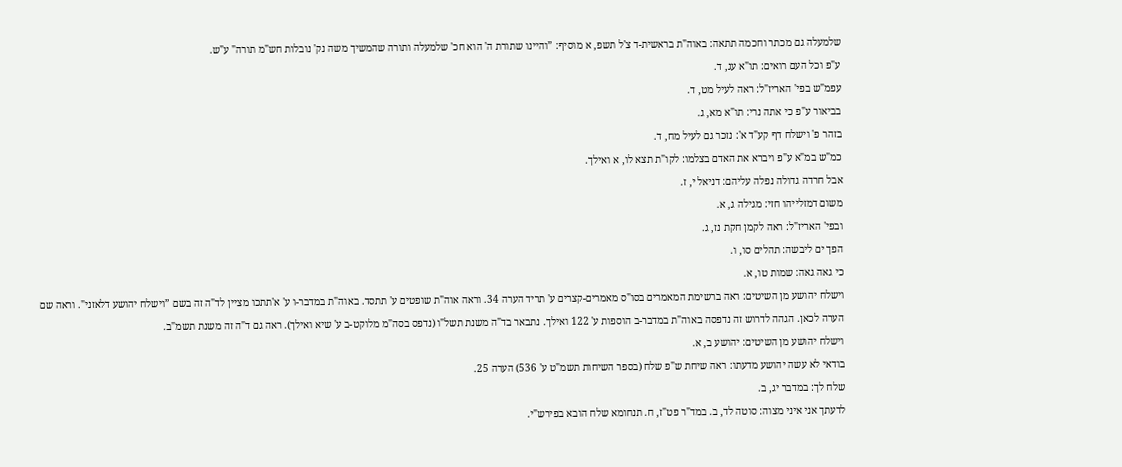שלמעלה גם מכתר וחכמה תתאה: באוה"ת בראשית-ד צ'ל תשפ, א מוסיף: ”והיינו שתורת ה' הוא חכ' שלמעלה ותורה שהמשיך משה נק' נובלות חש"מ תורה" ע"ש.
ע"פ וכל העם רואים: תו"א עג, ד.
עפמ"ש בפי' האריז"ל: ראה לעיל מט, ד.
בביאור ע"פ כי אתה נרי: תו"א מא, ג.
בזהר פ' וישלח דף קע"ד א': נזכר גם לעיל מח, ד.
כמ"ש במ"א ע"פ ויברא את האדם בצלמו: לקו"ת תצא לו, א ואילך.
אבל חרדה גדולה נפלה עליהם: דניאל י, ז.
משום דמזלייהו חזי: מגילה ג, א.
ובפי' האריז"ל: ראה לקמן חקת נז, ג.
הפך ים ליבשה: תהלים סו, ו.
כי גאה גאה: שמות טו, א.
וישלח יהושע מן השיטים: ראה ברשימת המאמרים בסו"ס מאמרים-קצרים ע' תריד הערה 34. וראה אוה"ת שופטים ע' תתסד. באוה"ת במדבר-ו ע' א'תתכו מציין לד"ה זה בשם ”וישלח יהושע דלאזני". וראה שם הערה לכאן. הגהה לדרוש זה נדפסה באוה"ת במדבר-ב הוספות ע' 122 ואילך. נתבאר בד"ה משנת תשל"ו (נדפס בסה"מ מלוקט-ב ע' שיא ואילך). ראה גם ד"ה זה משנת תשמ"ב.
וישלח יהושע מן השיטים: יהושע ב, א.
בודאי לא עשה יהושע מדעתו: ראה שיחת ש"פ שלח (בספר השיחות תשמ"ט ע' 536) הערה 25.
שלח לך: במדבר יג, ב.
לדעתך אני איני מצוה: סוטה לד, ב. במד"ר פט"ז, ח. תנחומא שלח הובא בפירש"י.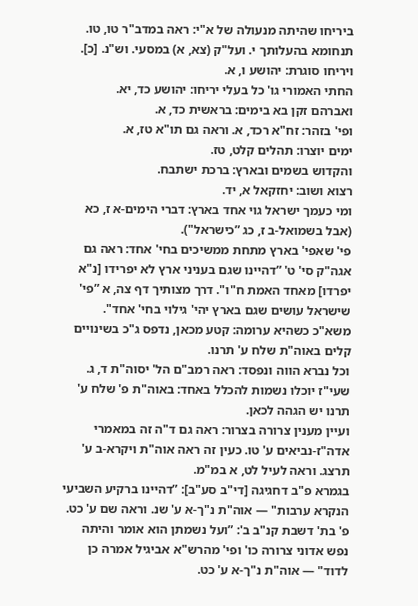ביריחו שהיתה מנעולה של א"י: ראה במדב"ר טו, טו. תנחומא בהעלותך י. ועל"ק (צא, א) במסעי. וש"נ. [כ].
ויריחו סוגרת: יהושע ו, א.
החתי האמורי גו' כל בעלי יריחו: יהושע כד, יא.
ואברהם זקן בא בימים: בראשית כד, א.
ופי' בזהר: זח"א רכד, א. וראה גם תו"א טז, א.
ימים יוצרו: תהלים קלט, טז.
והקדוש בשמים ובארץ: ברכת ישתבח.
רצוא ושוב: יחזקאל א, יד.
ומי כעמך ישראל גוי אחד בארץ: דברי הימים-א ז, כא (אבל בשמואל-ב ז, כג ”כישראל").
פי' שאפי' בארץ מתחת ממשיכים בחי' אחד: ראה גם אגה"ק סי' ט' ”דהיינו שגם בעניני ארץ לא יפרידו [נ"א יפרדו] מאחד האמת ח"ו". דרך מצותיך דף צה, א ”פי' שישראל עושים שגם בארץ יהי' גילוי בחי' אחד".
משא"כ כשהיא ערומה: קטע מכאן, נדפס ג"כ בשינויים קלים באוה"ת שלח ע' תרנו.
וכל נברא הווה ונפסד: ראה רמב"ם הל' יסוה"ת ד, ג.
שעי"ז יוכלו נשמות להכלל באחד: באוה"ת פ' שלח ע' תרנו יש הגהה לכאן.
ועיין מענין צרורה בצרור: ראה גם ד"ה זה במאמרי אדה"ז-נביאים ע' טו. כעין זה ראה אוה"ת ויקרא-ב ע' תרצג. וראה לעיל לט, א במ"מ.
בגמרא פ"ב דחגיגה [די"ב סע"ב]: ”דהיינו ברקיע השביעי הנקרא ערבות" — אוה"ת נ"ך-א ע' שנ. וראה שם ע' כט.
פ' בת' דשבת קנ"ב ב': ”ועל נשמתן הוא אומר והיתה נפש אדוני צרורה כו' ופי' מהרש"א אביגיל אמרה כן לדוד" — אוה"ת נ"ך-א ע' כט.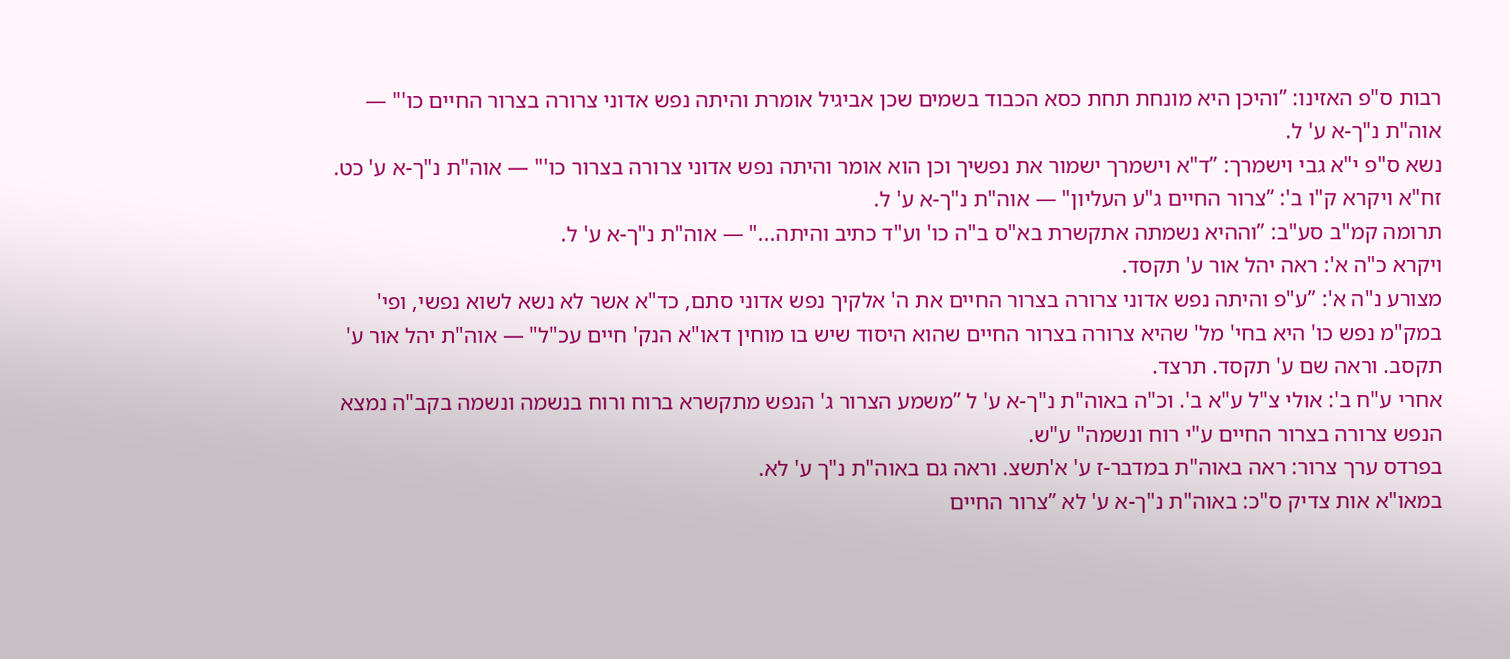רבות ס"פ האזינו: ”והיכן היא מונחת תחת כסא הכבוד בשמים שכן אביגיל אומרת והיתה נפש אדוני צרורה בצרור החיים כו'" — אוה"ת נ"ך-א ע' ל.
נשא ס"פ י"א גבי וישמרך: ”ד"א וישמרך ישמור את נפשיך וכן הוא אומר והיתה נפש אדוני צרורה בצרור כו'" — אוה"ת נ"ך-א ע' כט.
זח"א ויקרא ק"ו ב': ”צרור החיים ג"ע העליון" — אוה"ת נ"ך-א ע' ל.
תרומה קמ"ב סע"ב: ”וההיא נשמתה אתקשרת בא"ס ב"ה כו' וע"ד כתיב והיתה..." — אוה"ת נ"ך-א ע' ל.
ויקרא כ"ה א': ראה יהל אור ע' תקסד.
מצורע נ"ה א': ”ע"פ והיתה נפש אדוני צרורה בצרור החיים את ה' אלקיך נפש אדוני סתם, כד"א אשר לא נשא לשוא נפשי, ופי' במק"מ נפש כו' היא בחי' מל' שהיא צרורה בצרור החיים שהוא היסוד שיש בו מוחין דאו"א הנק' חיים עכ"ל" — אוה"ת יהל אור ע' תקסב. וראה שם ע' תקסד. תרצד.
אחרי ע"ח ב': אולי צ"ל ע"א ב'. וכ"ה באוה"ת נ"ך-א ע' ל ”משמע הצרור ג' הנפש מתקשרא ברוח ורוח בנשמה ונשמה בקב"ה נמצא הנפש צרורה בצרור החיים ע"י רוח ונשמה" ע"ש.
בפרדס ערך צרור: ראה באוה"ת במדבר-ז ע' א'תשצ. וראה גם באוה"ת נ"ך ע' לא.
במאו"א אות צדיק ס"כ: באוה"ת נ"ך-א ע' לא ”צרור החיים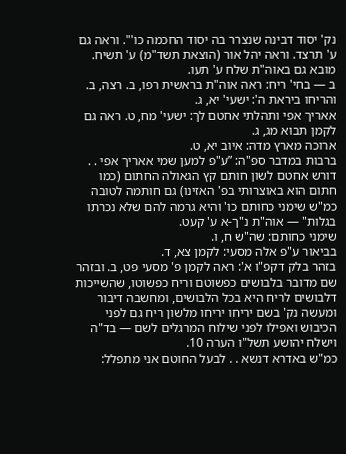נק' יסוד דבינה שנצרר בה יסוד החכמה כו'". וראה גם ע' תרצד. וראה יהל אור (הוצאת תשד"מ) ע' תשיח. מובא גם באוה"ת שלח ע' תעו.
ב — בחי' ריח: ראה אוה"ת בראשית רפו, ב. רצה, ב.
והריחו ביראת ה': ישעי' יא, ג.
אאריך אפי ותהלתי אחטם לך: ישעי' מח, ט. ראה גם לקמן תבוא מג, ג.
ארוכה מארץ מדה: איוב יא, ט.
ברבות במדבר ספ"ה: ”ע"פ למען שמי אאריך אפי . . דורש אחטם לשון חותם קץ הגאולה החתום (כמו חתום הוא באוצרותי בפ' האזינו) גם חותמה לטובה כמ"ש שימני כחותם כו' והיא גרמה להם שלא נכרתו בגלות" — אוה"ת נ"ך-א ע' קעט.
שימני כחותם: שה"ש ח, ו.
בביאור ע"פ אלה מסעי: לקמן צא, ד.
בזהר בלק דקפ"ו א': ראה לקמן פ' מסעי פט, ב. ובזהר שם מדובר בלבושים כפשוטם וריח כפשוטו, שהשייכות דלבושים לריח היא בכל הלבושים, ומחשבה דיבור ומעשה נק' בשם יריחו יריחו מלשון ריח גם לפני הכיבוש ואפילו לפני שילוח המרגלים לשם — בד"ה וישלח יהושע תשל"ו הערה 10.
כמ"ש באדרא דנשא . . לבעל החוטם אני מתפלל: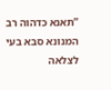”תאנא כדהוה רב המנונא סבא בעי לצלאה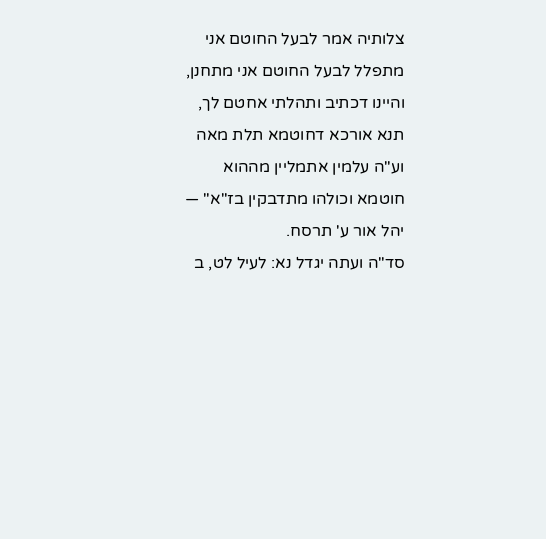צלותיה אמר לבעל החוטם אני מתפלל לבעל החוטם אני מתחנן, והיינו דכתיב ותהלתי אחטם לך, תנא אורכא דחוטמא תלת מאה וע"ה עלמין אתמליין מההוא חוטמא וכולהו מתדבקין בז"א" — יהל אור ע' תרסח.
סד"ה ועתה יגדל נא: לעיל לט, ב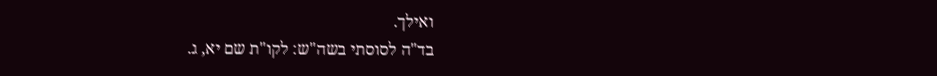ואילך.
בד"ה לסוסתי בשה"ש: לקו"ת שם יא, ג.